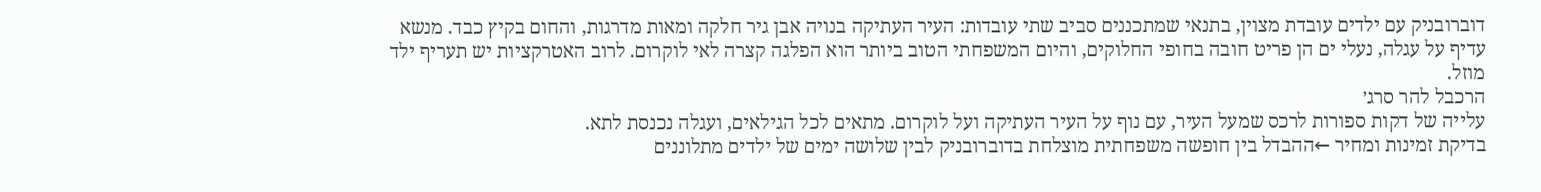דוברובניק עם ילדים עובדת מצוין, בתנאי שמתכננים סביב שתי עובדות: העיר העתיקה בנויה אבן גיר חלקה ומאות מדרגות, והחום בקיץ כבד. מנשא עדיף על עגלה, נעלי ים הן פריט חובה בחופי החלוקים, והיום המשפחתי הטוב ביותר הוא הפלגה קצרה לאי לוקרום. לרוב האטרקציות יש תעריף ילד מוזל.
הרכבל להר סרג׳
עלייה של דקות ספורות לרכס שמעל העיר, עם נוף על העיר העתיקה ועל לוקרום. מתאים לכל הגילאים, ועגלה נכנסת לתא.
בדיקת זמינות ומחיר ←ההבדל בין חופשה משפחתית מוצלחת בדוברובניק לבין שלושה ימים של ילדים מתלוננים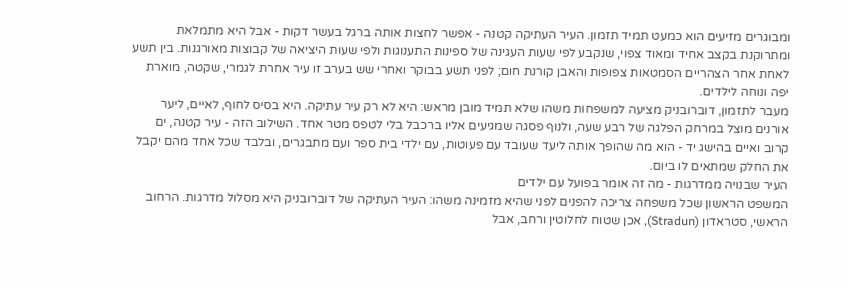ומבוגרים מזיעים הוא כמעט תמיד תזמון. העיר העתיקה קטנה - אפשר לחצות אותה ברגל בעשר דקות - אבל היא מתמלאת ומתרוקנת בקצב אחיד ומאוד צפוי, שנקבע לפי שעות העגינה של ספינות התענוגות ולפי שעות היציאה של קבוצות מאורגנות. בין תשע לאחת אחר הצהריים הסמטאות צפופות והאבן קורנת חום; לפני תשע בבוקר ואחרי שש בערב זו עיר אחרת לגמרי, שקטה, מוארת יפה ונוחה לילדים.
מעבר לתזמון, דוברובניק מציעה למשפחות משהו שלא תמיד מובן מראש: היא לא רק עיר עתיקה. היא בסיס לחוף, לאיים, ליער אורנים מוצל במרחק הפלגה של רבע שעה, ולנוף פסגה שמגיעים אליו ברכבל בלי לטפס מטר אחד. השילוב הזה - עיר קטנה, ים קרוב ואיים בהישג יד - הוא מה שהופך אותה ליעד שעובד עם פעוטות, עם ילדי בית ספר ועם מתבגרים, ובלבד שכל אחד מהם יקבל את החלק שמתאים לו ביום.
העיר שבנויה ממדרגות - מה זה אומר בפועל עם ילדים
המשפט הראשון שכל משפחה צריכה להפנים לפני שהיא מזמינה משהו: העיר העתיקה של דוברובניק היא מסלול מדרגות. הרחוב הראשי, סטראדון (Stradun), אכן שטוח לחלוטין ורחב, אבל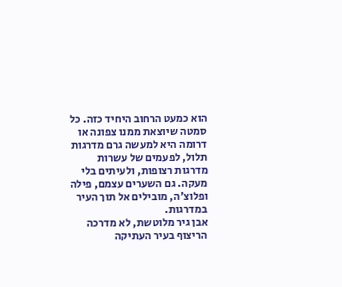הוא כמעט הרחוב היחיד כזה. כל סמטה שיוצאת ממנו צפונה או דרומה היא למעשה גרם מדרגות תלול, לפעמים של עשרות מדרגות רצופות, ולעיתים בלי מעקה. גם השערים עצמם, פילה ופלוצ׳ה, מובילים אל תוך העיר במדרגות.
אבן גיר מלוטשת, לא מדרכה
הריצוף בעיר העתיקה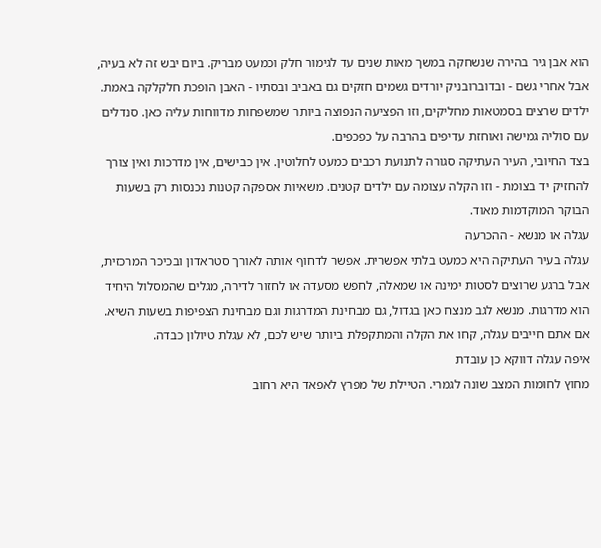הוא אבן גיר בהירה שנשחקה במשך מאות שנים עד לגימור חלק וכמעט מבריק. ביום יבש זה לא בעיה, אבל אחרי גשם - ובדוברובניק יורדים גשמים חזקים גם באביב ובסתיו - האבן הופכת חלקלקה באמת. ילדים שרצים בסמטאות מחליקים, וזו הפציעה הנפוצה ביותר שמשפחות מדווחות עליה כאן. סנדלים עם סוליה גמישה ואוחזת עדיפים בהרבה על כפכפים.
בצד החיובי, העיר העתיקה סגורה לתנועת רכבים כמעט לחלוטין. אין כבישים, אין מדרכות ואין צורך להחזיק יד בצומת - וזו הקלה עצומה עם ילדים קטנים. משאיות אספקה קטנות נכנסות רק בשעות הבוקר המוקדמות מאוד.
עגלה או מנשא - ההכרעה
עגלה בעיר העתיקה היא כמעט בלתי אפשרית. אפשר לדחוף אותה לאורך סטראדון ובכיכר המרכזית, אבל ברגע שרוצים לסטות ימינה או שמאלה, לחפש מסעדה או לחזור לדירה, מגלים שהמסלול היחיד הוא מדרגות. מנשא לגב מנצח כאן בגדול, גם מבחינת המדרגות וגם מבחינת הצפיפות בשעות השיא. אם אתם חייבים עגלה, קחו את הקלה והמתקפלת ביותר שיש לכם, לא עגלת טיולון כבדה.
איפה עגלה דווקא כן עובדת
מחוץ לחומות המצב שונה לגמרי. הטיילת של מפרץ לאפאד היא רחוב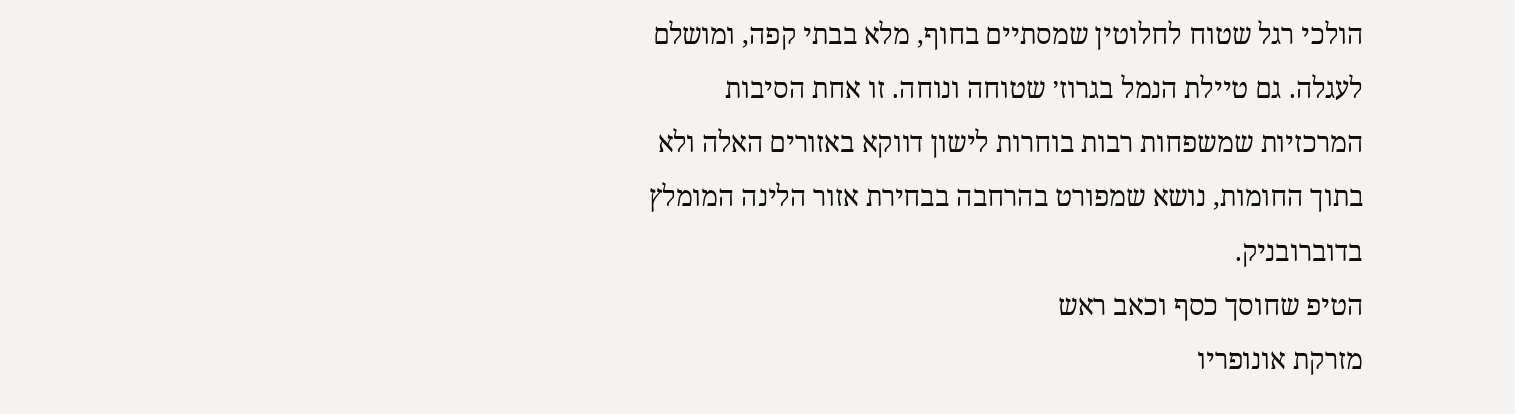הולכי רגל שטוח לחלוטין שמסתיים בחוף, מלא בבתי קפה, ומושלם לעגלה. גם טיילת הנמל בגרוז׳ שטוחה ונוחה. זו אחת הסיבות המרכזיות שמשפחות רבות בוחרות לישון דווקא באזורים האלה ולא בתוך החומות, נושא שמפורט בהרחבה בבחירת אזור הלינה המומלץ בדוברובניק.
הטיפ שחוסך כסף וכאב ראש
מזרקת אונופריו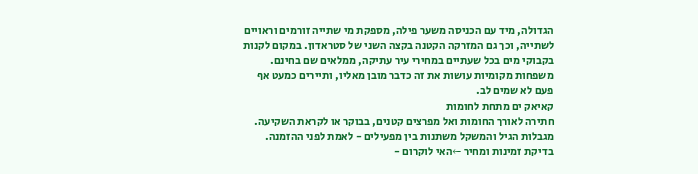הגדולה, מיד עם הכניסה משער פילה, מספקת מי שתייה זורמים וראויים לשתייה, וכך גם המזרקה הקטנה בקצה השני של סטראדון. במקום לקנות בקבוקי מים בכל שעתיים במחירי עיר עתיקה, ממלאים שם בחינם. משפחות מקומיות עושות את זה כדבר מובן מאליו, ותיירים כמעט אף פעם לא שמים לב.
קאיאק ים מתחת לחומות
חתירה לאורך החומות ואל מפרצים קטנים, בבוקר או לקראת השקיעה. מגבלות הגיל והמשקל משתנות בין מפעילים - לאמת לפני ההזמנה.
בדיקת זמינות ומחיר ←האי לוקרום -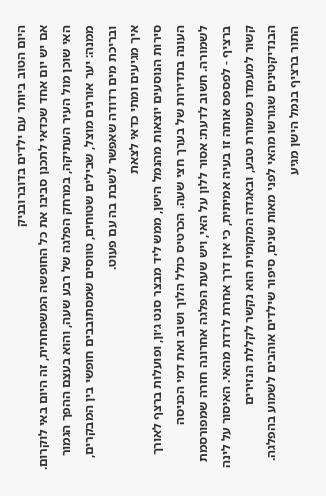היום הטוב ביותר עם ילדים בדוברובניק
אם יש יום אחד שכדאי לתכנן סביבו את כל החופשה המשפחתית, זה היום באי לוקרום. האי שוכן מול העיר העתיקה, במרחק הפלגה של רבע שעה, והוא בעצם ההפך הגמור ממנה: יער אורנים מוצל, שבילים שטוחים, טווסים שמסתובבים חופשי בין המבקרים, ובריכת מים רדודה שאפשר לשבת בה עם פעוט.
איך מגיעים ומתי כדאי לצאת
סירות הנוסעים יוצאות מהנמל הישן, ממש ליד מבצר סנט ג׳ון, ופועלות ברצף לאורך העונה בתדירות של בערך חצי שעה. הכרטיס כולל הלוך ושוב ואת דמי הכניסה לשמורה. חשוב לדעת: אסור ללון על האי, ויש שעת הפלגה אחרונה חזרה שמפורסמת ברציף - לפספס אותה זו בעיה אמיתית, כי אין דרך אחרת לרדת מהאי. האיסור על לינה קשור למעמדו כשמורת טבע, ובאגדה המקומית הוא נקשר לקללת הנזירים הבנדיקטינים שגורשו מהאי לפני מאות שנים, סיפור שילדים אוהבים לשמוע בהפלגה.
התור ברציף בנמל הישן מגיע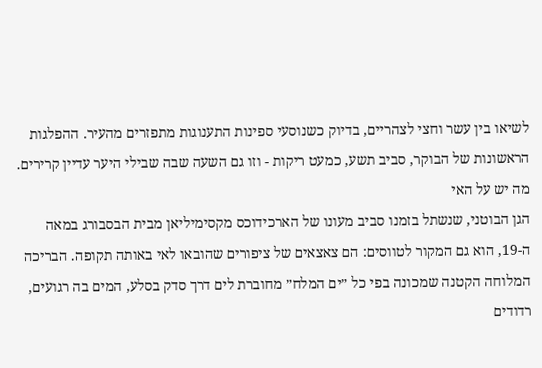לשיאו בין עשר וחצי לצהריים, בדיוק כשנוסעי ספינות התענוגות מתפזרים מהעיר. ההפלגות הראשונות של הבוקר, סביב תשע, כמעט ריקות - וזו גם השעה שבה שבילי היער עדיין קרירים.
מה יש על האי
הגן הבוטני, שנשתל בזמנו סביב מעונו של הארכידוכס מקסימיליאן מבית הבסבורג במאה ה-19, הוא גם המקור לטווסים: הם צאצאים של ציפורים שהובאו לאי באותה תקופה. הבריכה המלוחה הקטנה שמכונה בפי כל ״ים המלח״ מחוברת לים דרך סדק בסלע, המים בה רגועים, רדודים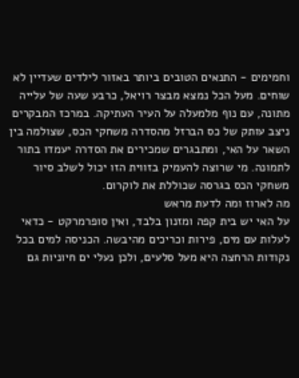וחמימים - התנאים הטובים ביותר באזור לילדים שעדיין לא שוחים. מעל הכל נמצא מבצר רויאל, כרבע שעה של עלייה מתונה, עם נוף מלמעלה על העיר העתיקה. במרכז המבקרים ניצב עותק של כס הברזל מהסדרה משחקי הכס, שצולמה בין השאר על האי, ומתבגרים שמכירים את הסדרה יעמדו בתור לתמונה. מי שרוצה להעמיק בזווית הזו יכול לשלב סיור משחקי הכס בגרסה שכוללת את לוקרום.
מה לארוז ומה לדעת מראש
על האי יש בית קפה ומזנון בלבד, ואין סופרמרקט - כדאי לעלות עם מים, פירות וכריכים מהיבשה. הכניסה למים בכל נקודות הרחצה היא מעל סלעים, ולכן נעלי ים חיוניות גם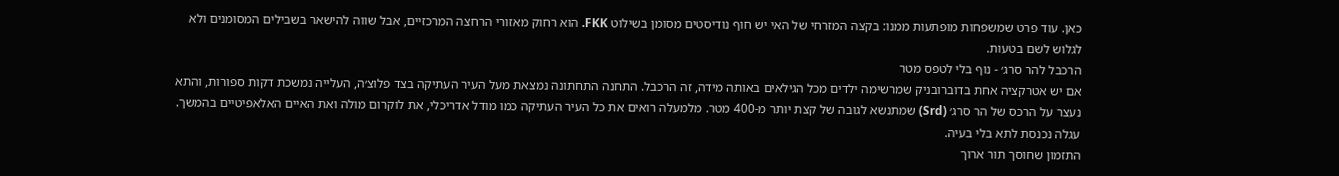כאן. עוד פרט שמשפחות מופתעות ממנו: בקצה המזרחי של האי יש חוף נודיסטים מסומן בשילוט FKK. הוא רחוק מאזורי הרחצה המרכזיים, אבל שווה להישאר בשבילים המסומנים ולא לגלוש לשם בטעות.
הרכבל להר סרג׳ - נוף בלי לטפס מטר
אם יש אטרקציה אחת בדוברובניק שמרשימה ילדים מכל הגילאים באותה מידה, זה הרכבל. התחנה התחתונה נמצאת מעל העיר העתיקה בצד פלוצ׳ה, העלייה נמשכת דקות ספורות, והתא נעצר על הרכס של הר סרג׳ (Srd) שמתנשא לגובה של קצת יותר מ-400 מטר. מלמעלה רואים את כל העיר העתיקה כמו מודל אדריכלי, את לוקרום מולה ואת האיים האלאפיטיים בהמשך. עגלה נכנסת לתא בלי בעיה.
התזמון שחוסך תור ארוך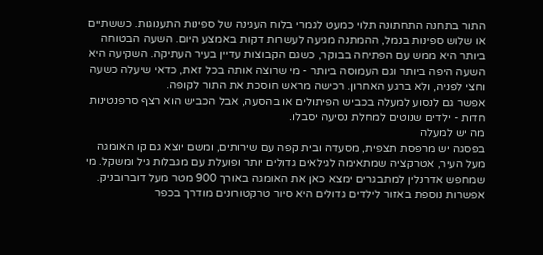התור בתחנה התחתונה תלוי כמעט לגמרי בלוח העגינה של ספינות התענוגות. כששתיים או שלוש ספינות בנמל, ההמתנה מגיעה לעשרות דקות באמצע היום. השעה הבטוחה ביותר היא ממש עם הפתיחה בבוקר, כשגם הקבוצות עדיין בעיר העתיקה. השקיעה היא השעה היפה ביותר וגם העמוסה ביותר - מי שרוצה אותה בכל זאת, כדאי שיעלה כשעה וחצי לפניה, ולא ברגע האחרון. רכישה מראש חוסכת את התור לקופה.
אפשר גם לנסוע למעלה בכביש הפיתולים או בהסעה, אבל הכביש הוא רצף סרפנטינות חדות - ילדים שנוטים למחלת נסיעה יסבלו.
מה יש למעלה
בפסגה יש מרפסת תצפית, מסעדה ובית קפה עם שירותים, ומשם יוצא גם קו האומגה מעל העיר, אטרקציה שמתאימה לגילאים גדולים יותר ופועלת עם מגבלות גיל ומשקל. מי שמחפש אדרנלין למתבגרים ימצא כאן את האומגה באורך 900 מטר מעל דוברובניק. אפשרות נוספת באזור לילדים גדולים היא סיור טרקטורונים מודרך בכפר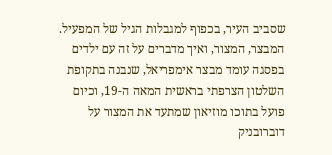שסביב העיר, בכפוף למגבלות הגיל של המפעיל.
המבצר, המצור, ואיך מדברים על זה עם ילדים
בפסגה עומד מבצר אימפריאל, שנבנה בתקופת השלטון הצרפתי בראשית המאה ה-19, וכיום פועל בתוכו מוזיאון שמתעד את המצור על דוברובניק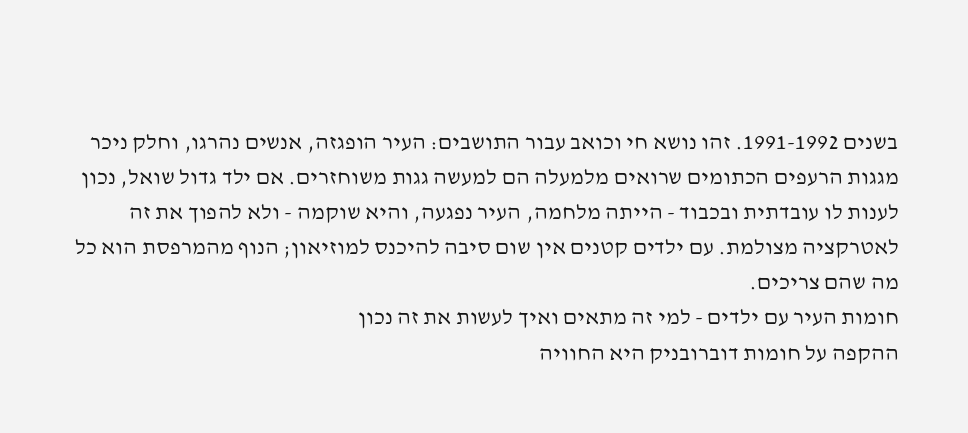בשנים 1991-1992. זהו נושא חי וכואב עבור התושבים: העיר הופגזה, אנשים נהרגו, וחלק ניכר מגגות הרעפים הכתומים שרואים מלמעלה הם למעשה גגות משוחזרים. אם ילד גדול שואל, נכון לענות לו עובדתית ובכבוד - הייתה מלחמה, העיר נפגעה, והיא שוקמה - ולא להפוך את זה לאטרקציה מצולמת. עם ילדים קטנים אין שום סיבה להיכנס למוזיאון; הנוף מהמרפסת הוא כל מה שהם צריכים.
חומות העיר עם ילדים - למי זה מתאים ואיך לעשות את זה נכון
ההקפה על חומות דוברובניק היא החוויה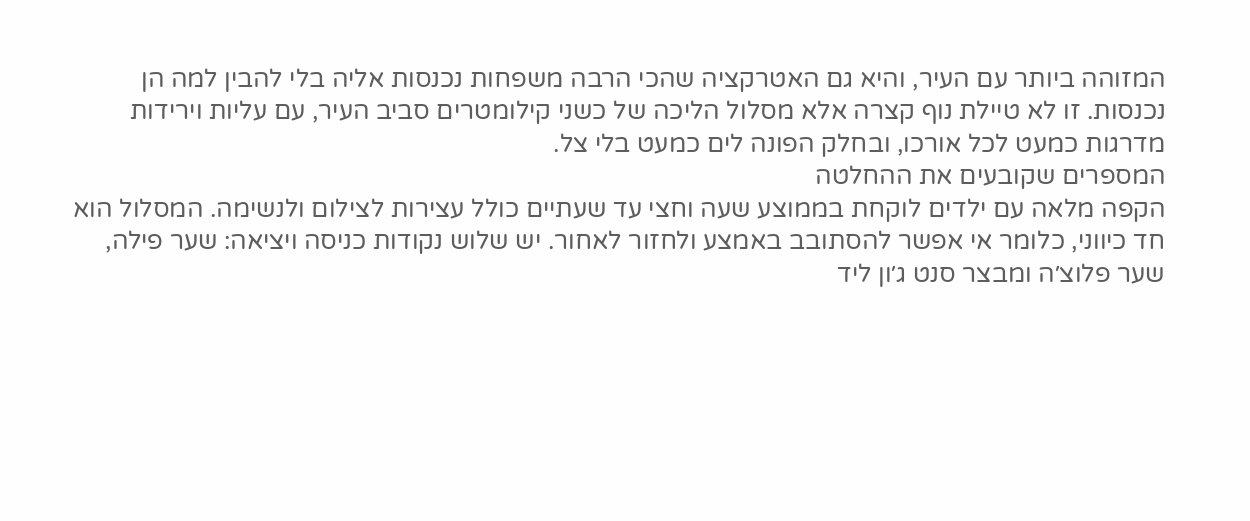המזוהה ביותר עם העיר, והיא גם האטרקציה שהכי הרבה משפחות נכנסות אליה בלי להבין למה הן נכנסות. זו לא טיילת נוף קצרה אלא מסלול הליכה של כשני קילומטרים סביב העיר, עם עליות וירידות מדרגות כמעט לכל אורכו, ובחלק הפונה לים כמעט בלי צל.
המספרים שקובעים את ההחלטה
הקפה מלאה עם ילדים לוקחת בממוצע שעה וחצי עד שעתיים כולל עצירות לצילום ולנשימה. המסלול הוא חד כיווני, כלומר אי אפשר להסתובב באמצע ולחזור לאחור. יש שלוש נקודות כניסה ויציאה: שער פילה, שער פלוצ׳ה ומבצר סנט ג׳ון ליד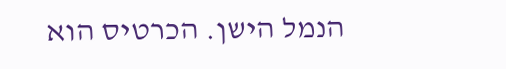הנמל הישן. הכרטיס הוא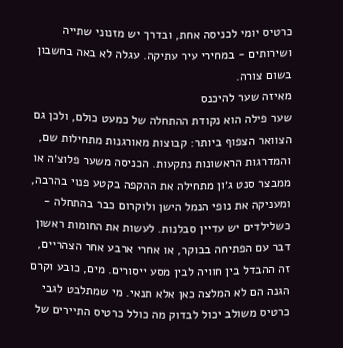כרטיס יומי לכניסה אחת, ובדרך יש מזנוני שתייה ושירותים - במחירי עיר עתיקה. עגלה לא באה בחשבון בשום צורה.
מאיזה שער להיכנס
שער פילה הוא נקודת ההתחלה של כמעט כולם, ולכן גם הצוואר הצפוף ביותר: קבוצות מאורגנות מתחילות שם, והמדרגות הראשונות נתקעות. הכניסה משער פלוצ׳ה או ממבצר סנט ג׳ון מתחילה את ההקפה בקטע פנוי בהרבה, ומעניקה את נופי הנמל הישן ולוקרום כבר בהתחלה - כשלילדים יש עדיין סבלנות. לעשות את החומות ראשון דבר עם הפתיחה בבוקר, או אחרי ארבע אחר הצהריים, זה ההבדל בין חוויה לבין מסע ייסורים. מים, כובע וקרם הגנה הם לא המלצה כאן אלא תנאי. מי שמתלבט לגבי כרטיס משולב יכול לבדוק מה כולל כרטיס התיירים של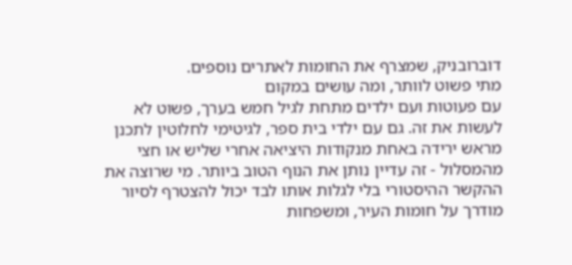דוברובניק, שמצרף את החומות לאתרים נוספים.
מתי פשוט לוותר, ומה עושים במקום
עם פעוטות ועם ילדים מתחת לגיל חמש בערך, פשוט לא לעשות את זה. גם עם ילדי בית ספר, לגיטימי לחלוטין לתכנן מראש ירידה באחת מנקודות היציאה אחרי שליש או חצי מהמסלול - זה עדיין נותן את הנוף הטוב ביותר. מי שרוצה את ההקשר ההיסטורי בלי לגלות אותו לבד יכול להצטרף לסיור מודרך על חומות העיר, ומשפחות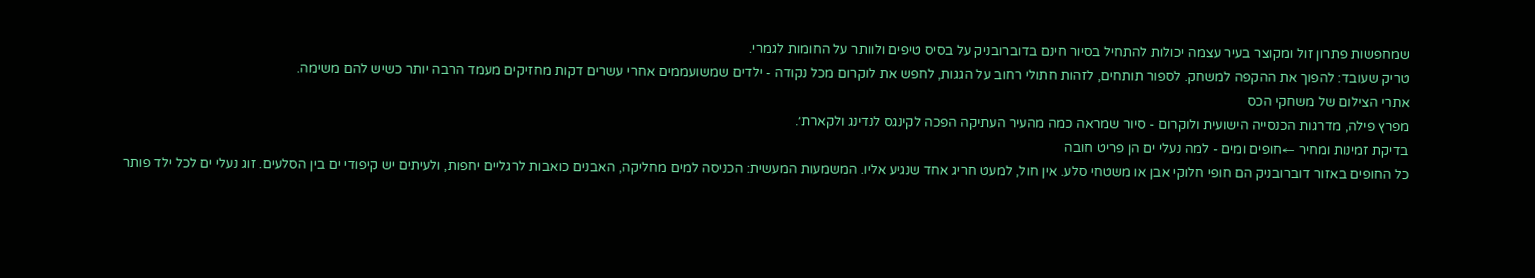שמחפשות פתרון זול ומקוצר בעיר עצמה יכולות להתחיל בסיור חינם בדוברובניק על בסיס טיפים ולוותר על החומות לגמרי.
טריק שעובד: להפוך את ההקפה למשחק. לספור תותחים, לזהות חתולי רחוב על הגגות, לחפש את לוקרום מכל נקודה - ילדים שמשועממים אחרי עשרים דקות מחזיקים מעמד הרבה יותר כשיש להם משימה.
אתרי הצילום של משחקי הכס
מפרץ פילה, מדרגות הכנסייה הישועית ולוקרום - סיור שמראה כמה מהעיר העתיקה הפכה לקינגס לנדינג ולקארת׳.
בדיקת זמינות ומחיר ←חופים ומים - למה נעלי ים הן פריט חובה
כל החופים באזור דוברובניק הם חופי חלוקי אבן או משטחי סלע. אין חול, למעט חריג אחד שנגיע אליו. המשמעות המעשית: הכניסה למים מחליקה, האבנים כואבות לרגליים יחפות, ולעיתים יש קיפודי ים בין הסלעים. זוג נעלי ים לכל ילד פותר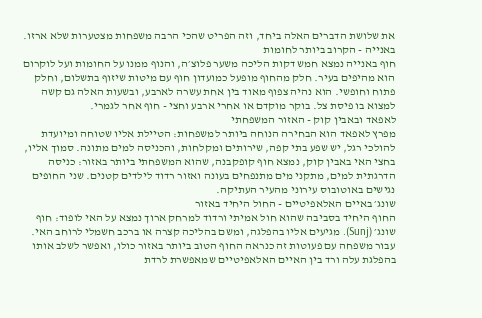את שלושת הדברים האלה ביחד, וזה הפריט שהכי הרבה משפחות מצטערות שלא ארזו.
באנייה - הקרוב ביותר לחומות
חוף באנייה נמצא חמש דקות הליכה משער פלוצ׳ה, והנוף ממנו על החומות ועל לוקרום הוא מהיפים בעיר. חלק מהחוף מופעל כמועדון חוף עם מיטות שיזוף בתשלום, וחלק פתוח וחופשי. הוא נהיה צפוף מאוד בין אחת עשרה לארבע, ובשעות האלה גם קשה למצוא בו פיסת צל. בוקר מוקדם או אחרי ארבע וחצי - חוף אחר לגמרי.
לאפאד ובאבין קוק - האזור המשפחתי
מפרץ לאפאד הוא הבחירה הנוחה ביותר למשפחות: הטיילת אליו שטוחה ומיועדת להולכי רגל, יש שפע בתי קפה, שירותים ומקלחות, והכניסה למים מתונה. סמוך אליו, בחצי האי באבין קוק, נמצא חוף קופקבנה, שהוא המשפחתי ביותר באזור: כניסה הדרגתית למים, מתקני מים מתנפחים בעונה ואזור רדוד לילדים קטנים. שני החופים נגישים באוטובוס עירוני מהעיר העתיקה.
שונג׳ באיים האלאפיטיים - החול היחיד באזור
החוף היחיד בסביבה שהוא חול אמיתי ורדוד למרחק ארוך נמצא על האי לופוד: חוף שונג׳ (Sunj). מגיעים אליו בהפלגה, ומשם בהליכה קצרה או ברכב חשמלי לרוחב האי. עבור משפחה עם פעוטות זה כנראה החוף הטוב ביותר באזור כולו, ואפשר לשלב אותו בהפלגת עלה ורד בין האיים האלאפיטיים שמאפשרת לרדת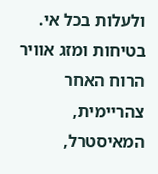ולעלות בכל אי.
בטיחות ומזג אוויר
הרוח האחר צהריימית, המאיסטרל,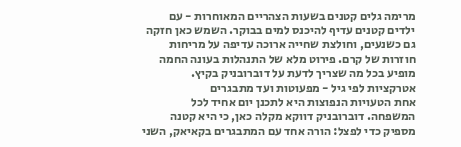מרימה גלים קטנים בשעות הצהריים המאוחרות - עם ילדים קטנים עדיף להיכנס למים בבוקר. השמש כאן חזקה גם כשנעים, וחולצת שחייה ארוכה עדיפה על מריחות חוזרות של קרם. פירוט מלא של התנהלות בעונה החמה מופיע בכל מה שצריך לדעת על דוברובניק בקיץ.
אטרקציות לפי גיל - מפעוטות ועד מתבגרים
אחת הטעויות הנפוצות היא לתכנן יום אחיד לכל המשפחה. דוברובניק דווקא מקלה כאן, כי היא קטנה מספיק כדי לפצל: הורה אחד עם המתבגרים בקאיאק, השני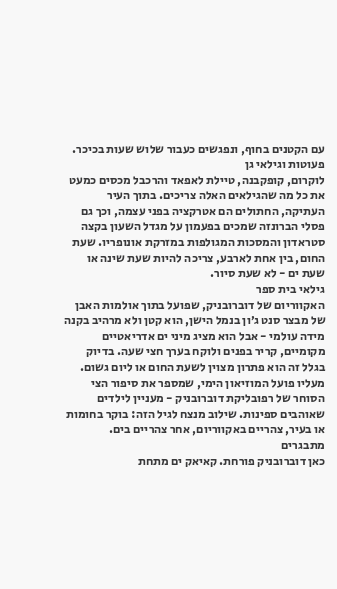עם הקטנים בחוף, ונפגשים כעבור שלוש שעות בכיכר.
פעוטות וגילאי גן
לוקרום, קופקבנה, טיילת לאפאד והרכבל מכסים כמעט את כל מה שהגילאים האלה צריכים. בתוך העיר העתיקה, החתולים הם אטרקציה בפני עצמה, וכך גם פסלי הברונזה שמכים בפעמון על מגדל השעון בקצה סטראדון והמסכות המגולפות במזרקת אונופריו. שעת החום, בין אחת לארבע, צריכה להיות שעת שינה או שעת ים - לא שעת סיור.
גילאי בית ספר
האקווריום של דוברובניק, שפועל בתוך אולמות האבן של מבצר סנט ג׳ון בנמל הישן, הוא קטן ולא מרהיב בקנה מידה עולמי - אבל הוא מציג מיני ים אדריאטיים מקומיים, קריר בפנים ולוקח בערך חצי שעה. בדיוק בגלל זה הוא פתרון מצוין לשעת החום או ליום גשום. מעליו פועל המוזיאון הימי, שמספר את סיפור הצי הסוחר של רפובליקת דוברובניק - מעניין לילדים שאוהבים ספינות. שילוב מנצח לגיל הזה: בוקר בחומות או בעיר, צהריים באקווריום, אחר צהריים בים.
מתבגרים
כאן דוברובניק פורחת. קאיאק ים מתחת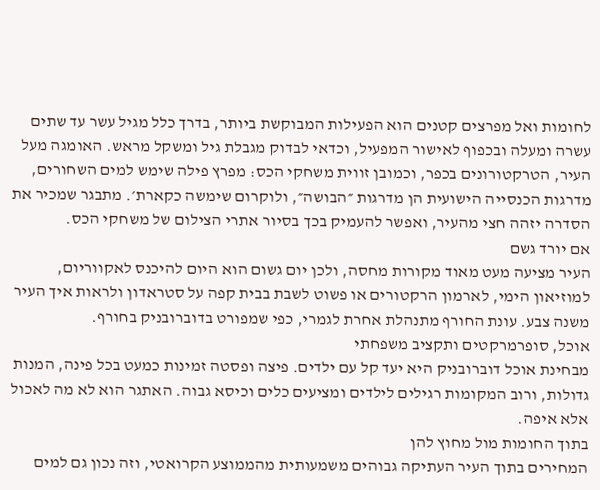לחומות ואל מפרצים קטנים הוא הפעילות המבוקשת ביותר, בדרך כלל מגיל עשר עד שתים עשרה ומעלה ובכפוף לאישור המפעיל, וכדאי לבדוק מגבלת גיל ומשקל מראש. האומגה מעל העיר, הטרקטורונים בכפר, וכמובן זווית משחקי הכס: מפרץ פילה שימש למים השחורים, מדרגות הכנסייה הישועית הן מדרגות ״הבושה״, ולוקרום שימשה כקארת׳. מתבגר שמכיר את הסדרה יזהה חצי מהעיר, ואפשר להעמיק בכך בסיור אתרי הצילום של משחקי הכס.
אם יורד גשם
העיר מציעה מעט מאוד מקורות מחסה, ולכן יום גשום הוא היום להיכנס לאקווריום, למוזיאון הימי, לארמון הרקטורים או פשוט לשבת בבית קפה על סטראדון ולראות איך העיר משנה צבע. עונת החורף מתנהלת אחרת לגמרי, כפי שמפורט בדוברובניק בחורף.
אוכל, סופרמרקטים ותקציב משפחתי
מבחינת אוכל דוברובניק היא יעד קל עם ילדים. פיצה ופסטה זמינות כמעט בכל פינה, המנות גדולות, ורוב המקומות רגילים לילדים ומציעים כלים וכיסא גבוה. האתגר הוא לא מה לאכול אלא איפה.
בתוך החומות מול מחוץ להן
המחירים בתוך העיר העתיקה גבוהים משמעותית מהממוצע הקרואטי, וזה נכון גם למים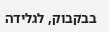בבקבוק, לגלידה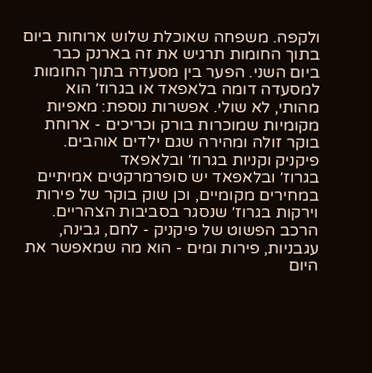ולקפה. משפחה שאוכלת שלוש ארוחות ביום בתוך החומות תרגיש את זה בארנק כבר ביום השני. הפער בין מסעדה בתוך החומות למסעדה דומה בלאפאד או בגרוז׳ הוא מהותי, לא שולי. אפשרות נוספת: מאפיות מקומיות שמוכרות בורק וכריכים - ארוחת בוקר זולה ומהירה שגם ילדים אוהבים.
פיקניק וקניות בגרוז׳ ובלאפאד
בגרוז׳ ובלאפאד יש סופרמרקטים אמיתיים במחירים מקומיים, וכן שוק בוקר של פירות וירקות בגרוז׳ שנסגר בסביבות הצהריים. הרכב הפשוט של פיקניק - לחם, גבינה, עגבניות, פירות ומים - הוא מה שמאפשר את היום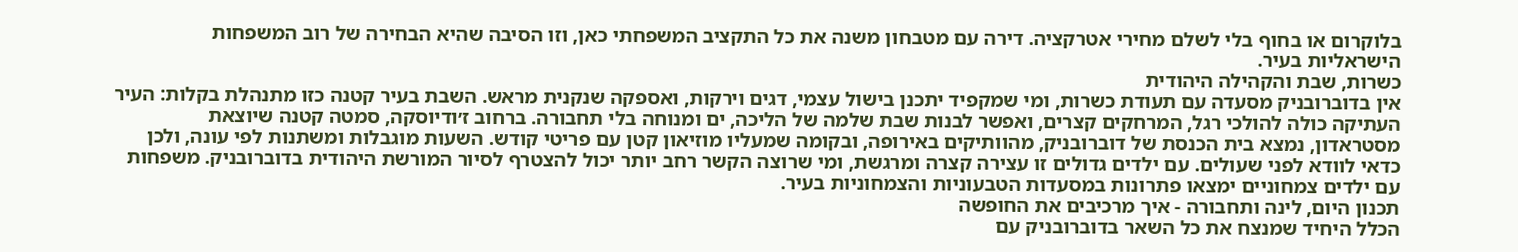בלוקרום או בחוף בלי לשלם מחירי אטרקציה. דירה עם מטבחון משנה את כל התקציב המשפחתי כאן, וזו הסיבה שהיא הבחירה של רוב המשפחות הישראליות בעיר.
כשרות, שבת והקהילה היהודית
אין בדוברובניק מסעדה עם תעודת כשרות, ומי שמקפיד יתכנן בישול עצמי, דגים וירקות, ואספקה שנקנית מראש. השבת בעיר קטנה כזו מתנהלת בקלות: העיר העתיקה כולה להולכי רגל, המרחקים קצרים, ואפשר לבנות שבת שלמה של הליכה, ים ומנוחה בלי תחבורה. ברחוב ז׳ודיוסקה, סמטה קטנה שיוצאת מסטראדון, נמצא בית הכנסת של דוברובניק, מהוותיקים באירופה, ובקומה שמעליו מוזיאון קטן עם פריטי קודש. השעות מוגבלות ומשתנות לפי עונה, ולכן כדאי לוודא לפני שעולים. עם ילדים גדולים זו עצירה קצרה ומרגשת, ומי שרוצה הקשר רחב יותר יכול להצטרף לסיור המורשת היהודית בדוברובניק. משפחות עם ילדים צמחוניים ימצאו פתרונות במסעדות הטבעוניות והצמחוניות בעיר.
תכנון היום, לינה ותחבורה - איך מרכיבים את החופשה
הכלל היחיד שמנצח את כל השאר בדוברובניק עם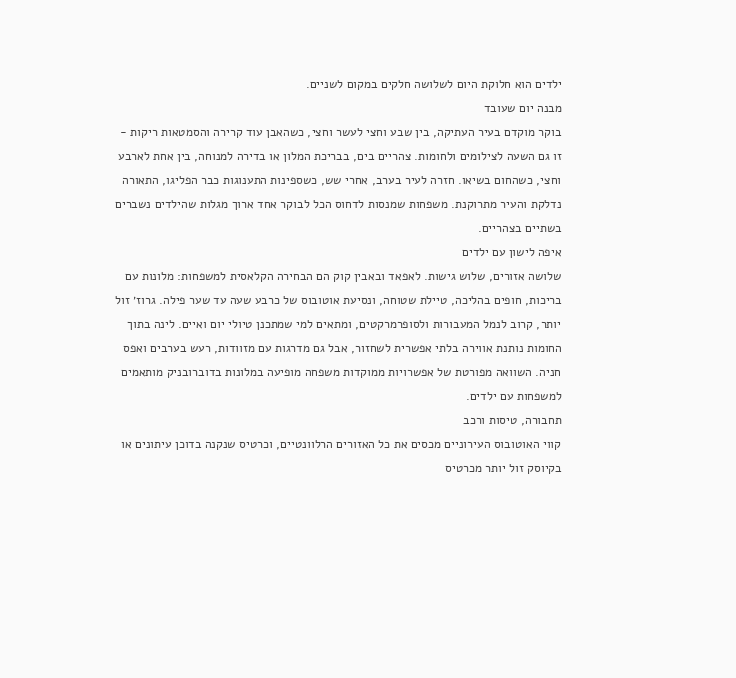ילדים הוא חלוקת היום לשלושה חלקים במקום לשניים.
מבנה יום שעובד
בוקר מוקדם בעיר העתיקה, בין שבע וחצי לעשר וחצי, כשהאבן עוד קרירה והסמטאות ריקות - זו גם השעה לצילומים ולחומות. צהריים בים, בבריכת המלון או בדירה למנוחה, בין אחת לארבע וחצי, כשהחום בשיאו. חזרה לעיר בערב, אחרי שש, כשספינות התענוגות כבר הפליגו, התאורה נדלקת והעיר מתרוקנת. משפחות שמנסות לדחוס הכל לבוקר אחד ארוך מגלות שהילדים נשברים בשתיים בצהריים.
איפה לישון עם ילדים
שלושה אזורים, שלוש גישות. לאפאד ובאבין קוק הם הבחירה הקלאסית למשפחות: מלונות עם בריכות, חופים בהליכה, טיילת שטוחה, ונסיעת אוטובוס של כרבע שעה עד שער פילה. גרוז׳ זול יותר, קרוב לנמל המעבורות ולסופרמרקטים, ומתאים למי שמתכנן טיולי יום ואיים. לינה בתוך החומות נותנת אווירה בלתי אפשרית לשחזור, אבל גם מדרגות עם מזוודות, רעש בערבים ואפס חניה. השוואה מפורטת של אפשרויות ממוקדות משפחה מופיעה במלונות בדוברובניק מותאמים למשפחות עם ילדים.
תחבורה, טיסות ורכב
קווי האוטובוס העירוניים מכסים את כל האזורים הרלוונטיים, וכרטיס שנקנה בדוכן עיתונים או בקיוסק זול יותר מכרטיס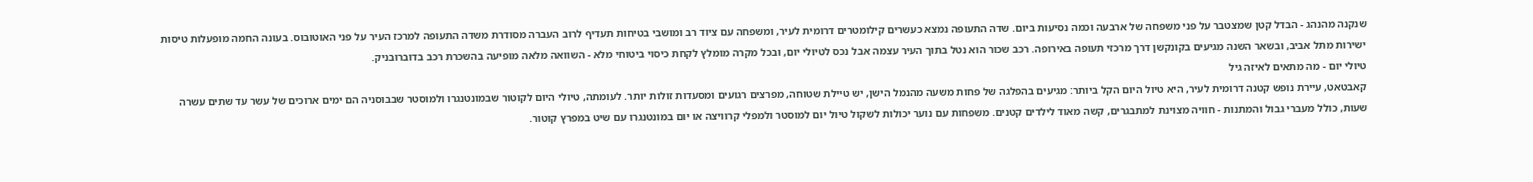שנקנה מהנהג - הבדל קטן שמצטבר על פני משפחה של ארבעה וכמה נסיעות ביום. שדה התעופה נמצא כעשרים קילומטרים דרומית לעיר, ומשפחה עם ציוד רב ומושבי בטיחות תעדיף לרוב העברה מסודרת משדה התעופה למרכז העיר על פני האוטובוס. בעונה החמה מופעלות טיסות ישירות מתל אביב, ובשאר השנה מגיעים בקונקשן דרך מרכזי תעופה באירופה. רכב שכור הוא נטל בתוך העיר עצמה אבל נכס לטיולי יום, ובכל מקרה מומלץ לקחת כיסוי ביטוחי מלא - השוואה מלאה מופיעה בהשכרת רכב בדוברובניק.
טיולי יום - מה מתאים לאיזה גיל
קאבטאט, עיירת נופש קטנה דרומית לעיר, היא טיול היום הקל ביותר: מגיעים בהפלגה של פחות משעה מהנמל הישן, יש טיילת שטוחה, מפרצים רגועים ומסעדות זולות יותר. לעומתה, טיולי היום לקוטור שבמונטנגרו ולמוסטר שבבוסניה הם ימים ארוכים של עשר עד שתים עשרה שעות, כולל מעברי גבול והמתנות - חוויה מצוינת למתבגרים, קשה מאוד לילדים קטנים. משפחות עם נוער יכולות לשקול טיול יום למוסטר ולמפלי קרוויצה או יום במונטנגרו עם שיט במפרץ קוטור.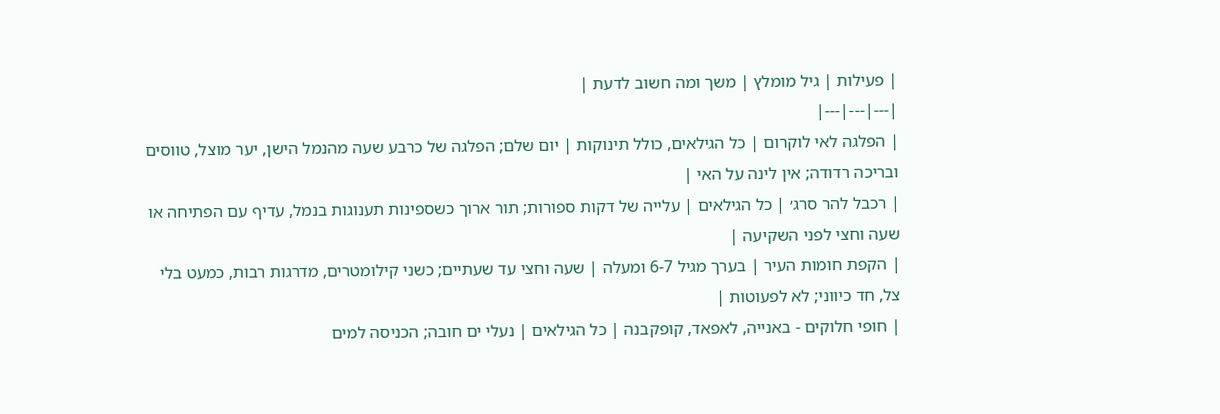| פעילות | גיל מומלץ | משך ומה חשוב לדעת |
|---|---|---|
| הפלגה לאי לוקרום | כל הגילאים, כולל תינוקות | יום שלם; הפלגה של כרבע שעה מהנמל הישן, יער מוצל, טווסים ובריכה רדודה; אין לינה על האי |
| רכבל להר סרג׳ | כל הגילאים | עלייה של דקות ספורות; תור ארוך כשספינות תענוגות בנמל, עדיף עם הפתיחה או שעה וחצי לפני השקיעה |
| הקפת חומות העיר | בערך מגיל 6-7 ומעלה | שעה וחצי עד שעתיים; כשני קילומטרים, מדרגות רבות, כמעט בלי צל, חד כיווני; לא לפעוטות |
| חופי חלוקים - באנייה, לאפאד, קופקבנה | כל הגילאים | נעלי ים חובה; הכניסה למים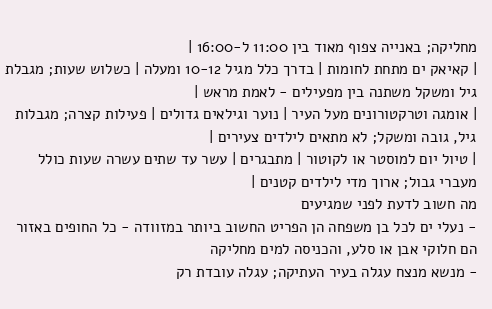מחליקה; באנייה צפוף מאוד בין 11:00 ל-16:00 |
| קאיאק ים מתחת לחומות | בדרך כלל מגיל 10-12 ומעלה | כשלוש שעות; מגבלת גיל ומשקל משתנה בין מפעילים - לאמת מראש |
| אומגה וטרקטורונים מעל העיר | נוער וגילאים גדולים | פעילות קצרה; מגבלות גיל, גובה ומשקל; לא מתאים לילדים צעירים |
| טיול יום למוסטר או לקוטור | מתבגרים | עשר עד שתים עשרה שעות כולל מעברי גבול; ארוך מדי לילדים קטנים |
מה חשוב לדעת לפני שמגיעים
- נעלי ים לכל בן משפחה הן הפריט החשוב ביותר במזוודה - כל החופים באזור הם חלוקי אבן או סלע, והכניסה למים מחליקה
- מנשא מנצח עגלה בעיר העתיקה; עגלה עובדת רק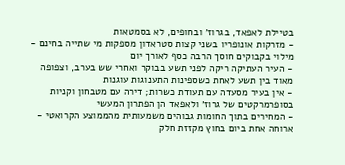בטיילת לאפאד, בגרוז׳ ובחופים, לא בסמטאות
- מזרקות אונופריו בשני קצות סטראדון מספקות מי שתייה בחינם - מילוי בקבוקים חוסך הרבה כסף לאורך יום
- העיר העתיקה ריקה לפני תשע בבוקר ואחרי שש בערב, וצפופה מאוד בין תשע לאחת כשספינות התענוגות עוגנות
- אין בעיר מסעדה עם תעודת כשרות; דירה עם מטבחון וקניות בסופרמרקטים של גרוז׳ ולאפאד הן הפתרון המעשי
- המחירים בתוך החומות גבוהים משמעותית מהממוצע הקרואטי - ארוחה אחת ביום בחוץ מקזזת חלק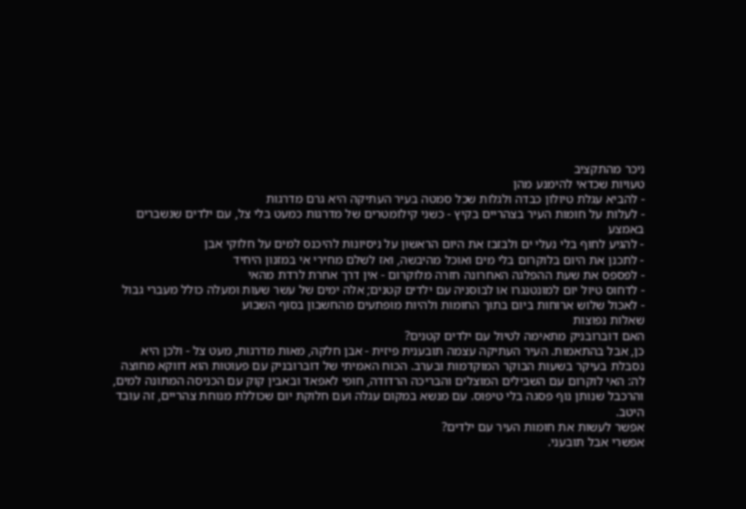ניכר מהתקציב
טעויות שכדאי להימנע מהן
- להביא עגלת טיולון כבדה ולגלות שכל סמטה בעיר העתיקה היא גרם מדרגות
- לעלות על חומות העיר בצהריים בקיץ - כשני קילומטרים של מדרגות כמעט בלי צל, עם ילדים שנשברים באמצע
- להגיע לחוף בלי נעלי ים ולבזבז את היום הראשון על ניסיונות להיכנס למים על חלוקי אבן
- לתכנן את היום בלוקרום בלי מים ואוכל מהיבשה, ואז לשלם מחירי אי במזנון היחיד
- לפספס את שעת ההפלגה האחרונה חזרה מלוקרום - אין דרך אחרת לרדת מהאי
- לדחוס טיול יום למונטנגרו או לבוסניה עם ילדים קטנים; אלה ימים של עשר שעות ומעלה כולל מעברי גבול
- לאכול שלוש ארוחות ביום בתוך החומות ולהיות מופתעים מהחשבון בסוף השבוע
שאלות נפוצות
האם דוברובניק מתאימה לטיול עם ילדים קטנים?
כן, אבל בהתאמות. העיר העתיקה עצמה תובענית פיזית - אבן חלקה, מאות מדרגות, מעט צל - ולכן היא נסבלת בעיקר בשעות הבוקר המוקדמות ובערב. הכוח האמיתי של דוברובניק עם פעוטות הוא דווקא מחוצה לה: האי לוקרום עם השבילים המוצלים והבריכה הרדודה, חופי לאפאד ובאבין קוק עם הכניסה המתונה למים, והרכבל שנותן נוף פסגה בלי טיפוס. עם מנשא במקום עגלה ועם חלוקת יום שכוללת מנוחת צהריים, זה עובד היטב.
אפשר לעשות את חומות העיר עם ילדים?
אפשרי אבל תובעני.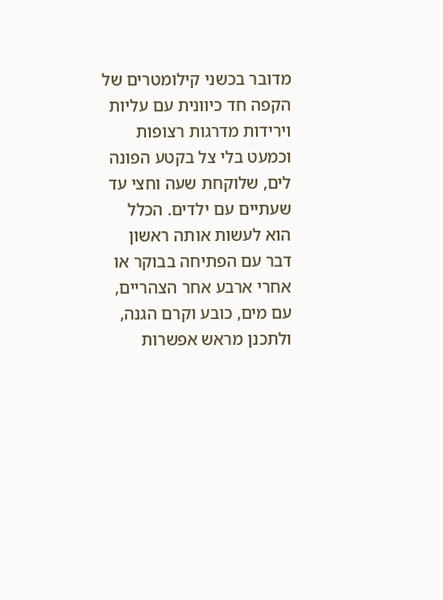מדובר בכשני קילומטרים של הקפה חד כיוונית עם עליות וירידות מדרגות רצופות וכמעט בלי צל בקטע הפונה לים, שלוקחת שעה וחצי עד שעתיים עם ילדים. הכלל הוא לעשות אותה ראשון דבר עם הפתיחה בבוקר או אחרי ארבע אחר הצהריים, עם מים, כובע וקרם הגנה, ולתכנן מראש אפשרות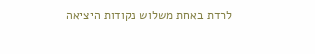לרדת באחת משלוש נקודות היציאה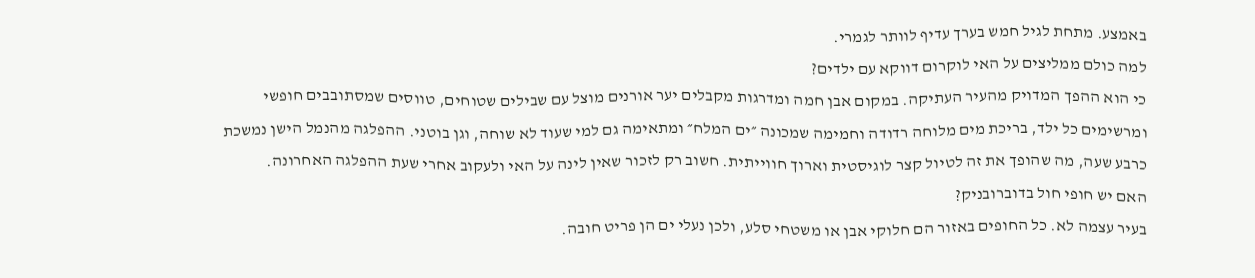באמצע. מתחת לגיל חמש בערך עדיף לוותר לגמרי.
למה כולם ממליצים על האי לוקרום דווקא עם ילדים?
כי הוא ההפך המדויק מהעיר העתיקה. במקום אבן חמה ומדרגות מקבלים יער אורנים מוצל עם שבילים שטוחים, טווסים שמסתובבים חופשי ומרשימים כל ילד, בריכת מים מלוחה רדודה וחמימה שמכונה ״ים המלח״ ומתאימה גם למי שעוד לא שוחה, וגן בוטני. ההפלגה מהנמל הישן נמשכת כרבע שעה, מה שהופך את זה לטיול קצר לוגיסטית וארוך חווייתית. חשוב רק לזכור שאין לינה על האי ולעקוב אחרי שעת ההפלגה האחרונה.
האם יש חופי חול בדוברובניק?
בעיר עצמה לא. כל החופים באזור הם חלוקי אבן או משטחי סלע, ולכן נעלי ים הן פריט חובה.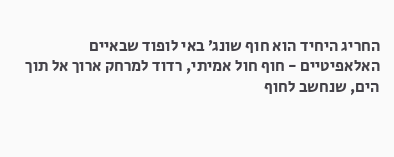החריג היחיד הוא חוף שונג׳ באי לופוד שבאיים האלאפיטיים - חוף חול אמיתי, רדוד למרחק ארוך אל תוך הים, שנחשב לחוף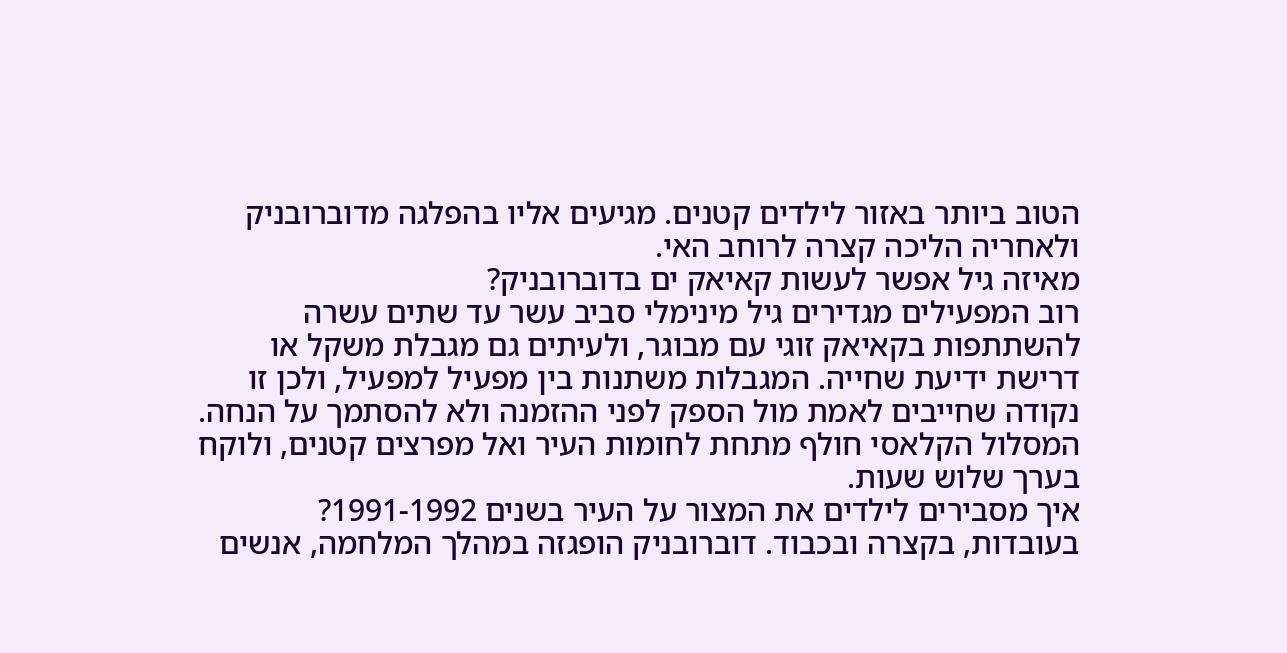הטוב ביותר באזור לילדים קטנים. מגיעים אליו בהפלגה מדוברובניק ולאחריה הליכה קצרה לרוחב האי.
מאיזה גיל אפשר לעשות קאיאק ים בדוברובניק?
רוב המפעילים מגדירים גיל מינימלי סביב עשר עד שתים עשרה להשתתפות בקאיאק זוגי עם מבוגר, ולעיתים גם מגבלת משקל או דרישת ידיעת שחייה. המגבלות משתנות בין מפעיל למפעיל, ולכן זו נקודה שחייבים לאמת מול הספק לפני ההזמנה ולא להסתמך על הנחה. המסלול הקלאסי חולף מתחת לחומות העיר ואל מפרצים קטנים, ולוקח בערך שלוש שעות.
איך מסבירים לילדים את המצור על העיר בשנים 1991-1992?
בעובדות, בקצרה ובכבוד. דוברובניק הופגזה במהלך המלחמה, אנשים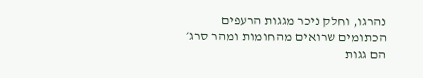נהרגו, וחלק ניכר מגגות הרעפים הכתומים שרואים מהחומות ומהר סרג׳ הם גגות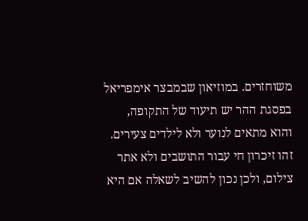משוחזרים. במוזיאון שבמבצר אימפריאל בפסגת ההר יש תיעוד של התקופה, והוא מתאים לנוער ולא לילדים צעירים. זהו זיכרון חי עבור התושבים ולא אתר צילום, ולכן נכון להשיב לשאלה אם היא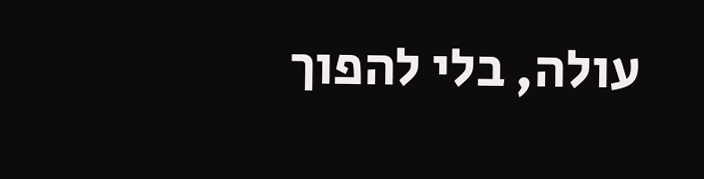עולה, בלי להפוך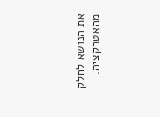את הנושא לחלק מהאטרקציה.